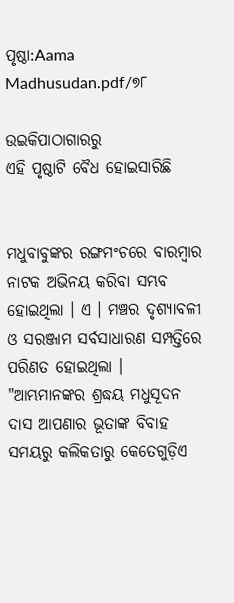ପୃଷ୍ଠା:Aama Madhusudan.pdf/୭୮

ଉଇକିପାଠାଗାର‌ରୁ
ଏହି ପୃଷ୍ଠାଟି ବୈଧ ହୋଇସାରିଛି


ମଧୁବାବୁଙ୍କର ରଙ୍ଗମଂଚରେ ବାରମ୍ବାର ନାଟକ ଅଭିନୟ କରିବା ସମ୍ଭବ ହୋଇଥିଲା । ଏ । ମଞ୍ଚର ଦୃଶ୍ୟାବଳୀ ଓ ସରଞ୍ଜାମ ସର୍ବସାଧାରଣ ସମ୍ପତ୍ତିରେ ପରିଣତ ହୋଇଥିଲା ।
"ଆମ୍ଭମାନଙ୍କର ଶ୍ରଦ୍ଧୟ ମଧୁସୂଦନ ଦାସ ଆପଣାର ଭୂତାଙ୍କ ବିବାହ ସମୟରୁ କଲିକତାରୁ କେତେଗୁଡ଼ିଏ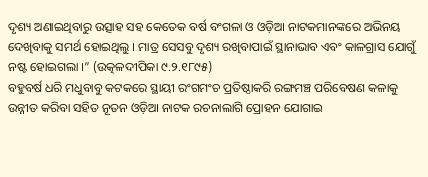ଦୃଶ୍ୟ ଅଣାଇଥିବାରୁ ଉତ୍ସାହ ସହ କେତେକ ବର୍ଷ ବଂଗଳା ଓ ଓଡ଼ିଆ ନାଟକମାନଙ୍କରେ ଅଭିନୟ ଦେଖିବାକୁ ସମର୍ଥ ହୋଇଥିଲୁ । ମାତ୍ର ସେସବୁ ଦୃଶ୍ୟ ରଖିବାପାଇଁ ସ୍ଥାନାଭାବ ଏବଂ କାଳଗ୍ରାସ ଯୋଗୁଁ ନଷ୍ଟ ହୋଇଗଲା ।” (ଉତ୍କଳଦୀପିକା ୯.୨.୧୮୯୫)
ବହୁବର୍ଷ ଧରି ମଧୁବାବୁ କଟକରେ ସ୍ଥାୟୀ ରଂଗମଂଚ ପ୍ରତିଷ୍ଠାକରି ରଙ୍ଗମଞ୍ଚ ପରିବେଷଣ କଳାକୁ ଉନ୍ନୀତ କରିବା ସହିତ ନୂତନ ଓଡ଼ିଆ ନାଟକ ରଚନାଲାଗି ପ୍ରୋହନ ଯୋଗାଇ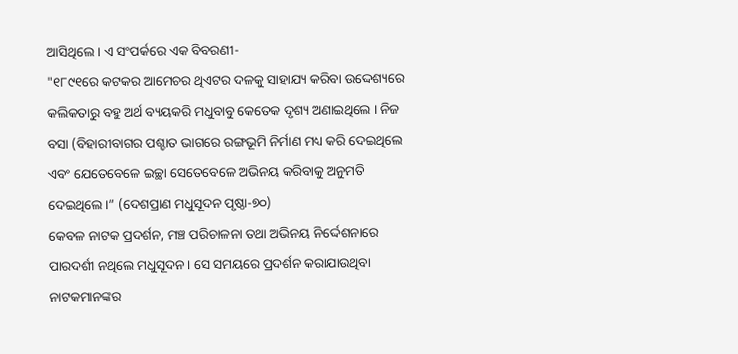ଆସିଥିଲେ । ଏ ସଂପର୍କରେ ଏକ ବିବରଣୀ-
"୧୮୯୧ରେ କଟକର ଆମେଚର ଥିଏଟର ଦଳକୁ ସାହାଯ୍ୟ କରିବା ଉଦ୍ଦେଶ୍ୟରେ କଲିକତାରୁ ବହୁ ଅର୍ଥ ବ୍ୟୟକରି ମଧୁବାବୁ କେତେକ ଦୃଶ୍ୟ ଅଣାଇଥିଲେ । ନିଜ ବସା (ବିହାରୀବାଗର ପଶ୍ଚାତ ଭାଗରେ ରଙ୍ଗଭୂମି ନିର୍ମାଣ ମଧ୍ୟ କରି ଦେଇଥିଲେ ଏବଂ ଯେତେବେଳେ ଇଚ୍ଛା ସେତେବେଳେ ଅଭିନୟ କରିବାକୁ ଅନୁମତି ଦେଇଥିଲେ ।” (ଦେଶପ୍ରାଣ ମଧୁସୂଦନ ପୃଷ୍ଠା-୭୦)
କେବଳ ନାଟକ ପ୍ରଦର୍ଶନ, ମଞ୍ଚ ପରିଚାଳନା ତଥା ଅଭିନୟ ନିର୍ଦ୍ଦେଶନାରେ ପାରଦର୍ଶୀ ନଥିଲେ ମଧୁସୂଦନ । ସେ ସମୟରେ ପ୍ରଦର୍ଶନ କରାଯାଉଥିବା ନାଟକମାନଙ୍କର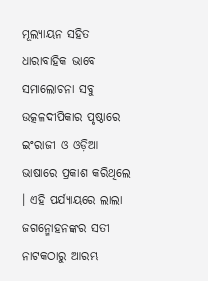ମୂଲ୍ୟାୟନ ସହିତ ଧାରାବାହିକ ଭାବେ ସମାଲୋଚନା ସବୁ ଉତ୍କଳଦୀପିକାର ପୃଷ୍ଠାରେ ଇଂରାଜୀ ଓ ଓଡ଼ିଆ ଭାଷାରେ ପ୍ରକାଶ କରିଥିଲେ । ଏହି ପର୍ଯ୍ୟାୟରେ ଲାଲା ଜଗନ୍ମୋହନଙ୍କର ସତୀ ନାଟକଠାରୁ ଆରମ୍ଭ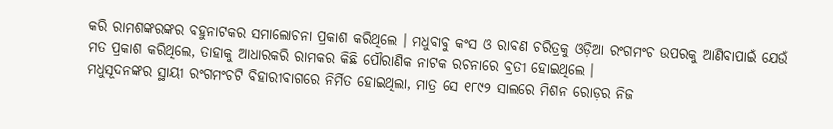କରି ରାମଶଙ୍କରଙ୍କର ବହୁନାଟକର ସମାଲୋଚନା ପ୍ରକାଶ କରିଥିଲେ । ମଧୁବାବୁ କଂସ ଓ ରାବଣ ଚରିତ୍ରକୁ ଓଡ଼ିଆ ରଂଗମଂଚ ଉପରକୁ ଆଣିବାପାଇଁ ଯେଉଁ ମତ ପ୍ରକାଶ କରିଥିଲେ, ତାହାକୁ ଆଧାରକରି ରାମକର କିଛି ପୌରାଣିକ ନାଟକ ରଚନାରେ ବ୍ରତୀ ହୋଇଥିଲେ ।
ମଧୁସୂଦନଙ୍କର ସ୍ଥାୟୀ ରଂଗମଂଚଟି ବିହାରୀବାଗରେ ନିର୍ମିତ ହୋଇଥିଲା, ମାତ୍ର ସେ ୧୮୯୨ ସାଲରେ ମିଶନ ରୋଡ଼ର ନିଜ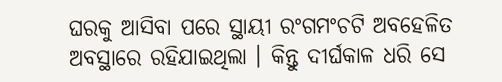ଘରକୁ ଆସିବା ପରେ ସ୍ଥାୟୀ ରଂଗମଂଚଟି ଅବହେଳିତ ଅବସ୍ଥାରେ ରହିଯାଇଥିଲା । କିନ୍ତୁ ଦୀର୍ଘକାଳ ଧରି ସେ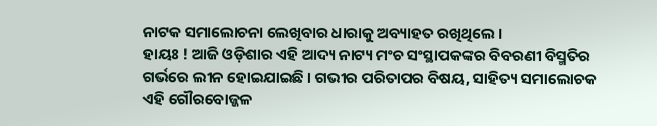ନାଟକ ସମାଲୋଚନା ଲେଖିବାର ଧାରାକୁ ଅବ୍ୟାହତ ରଖିଥିଲେ ।
ହାୟଃ ! ଆଜି ଓଡ଼ିଶାର ଏହି ଆଦ୍ୟ ନାଟ୍ୟ ମଂଚ ସଂସ୍ଥାପକଙ୍କର ବିବରଣୀ ବିସ୍ମତିର ଗର୍ଭରେ ଲୀନ ହୋଇଯାଇଛି । ଗଭୀର ପରିତାପର ବିଷୟ, ସାହିତ୍ୟ ସମାଲୋଚକ ଏହି ଗୌରବୋଜ୍ଜଳ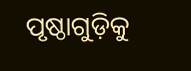ପୃଷ୍ଠାଗୁଡ଼ିକୁ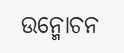ଉନ୍ମୋଚନ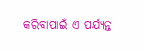କରିବାପାଇଁ ଏ ପର୍ଯ୍ୟନ୍ତ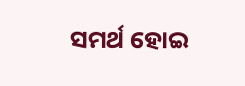ସମର୍ଥ ହୋଇ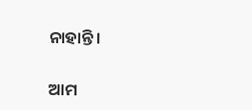ନାହାନ୍ତି ।

ଆମ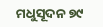ମଧୁସୂଦନ ୭୯